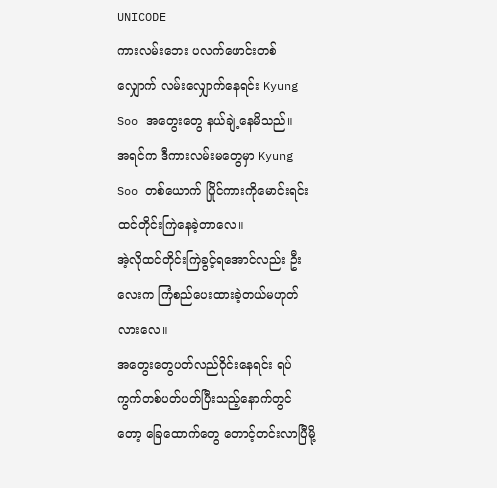UNICODE
ကားလမ်းဘေး ပလက်ဖောင်းတစ်လျှောက် လမ်းလျှောက်နေရင်း Kyung Soo အတွေးတွေ နယ်ချဲ့နေမိသည်။
အရင်က ဒီကားလမ်းမတွေမှာ Kyung Soo တစ်ယောက် ပြိုင်ကားကိုမောင်းရင်း ထင်တိုင်းကြဲနေခဲ့တာလေ။
အဲ့လိုထင်တိုင်းကြဲခွင့်ရအောင်လည်း ဦးလေးက ကြံစည်ပေးထားခဲ့တယ်မဟုတ်လားလေ။
အတွေးတွေပတ်လည်ဝိုင်းနေရင်း ရပ်ကွက်တစ်ပတ်ပတ်ပြီးသည့်နောက်တွင်တော့ ခြေထောက်တွေ တောင့်တင်းလာပြီမို့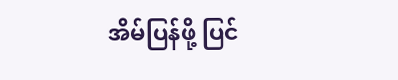အိမ်ပြန်ဖို့ ပြင်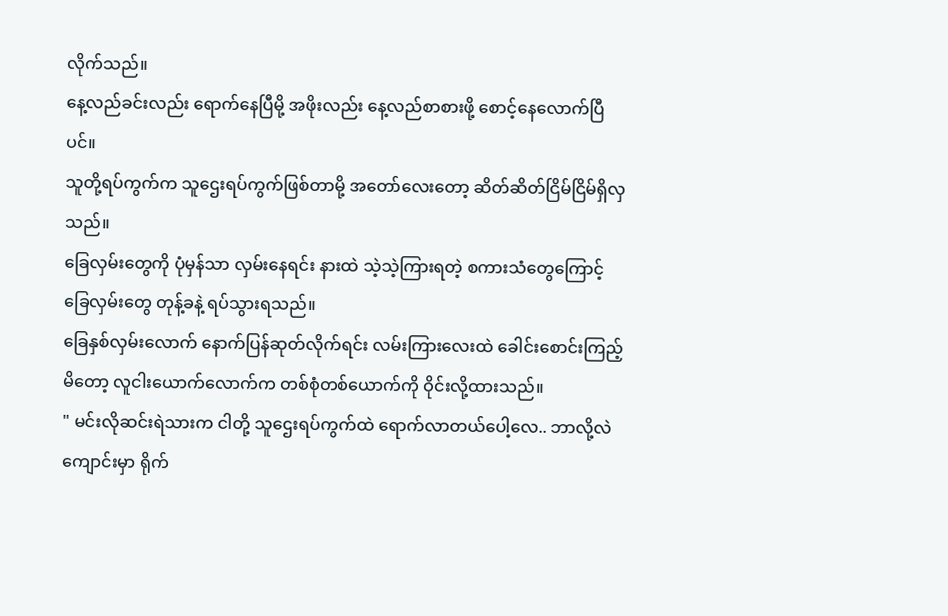လိုက်သည်။
နေ့လည်ခင်းလည်း ရောက်နေပြီမို့ အဖိုးလည်း နေ့လည်စာစားဖို့ စောင့်နေလောက်ပြီပင်။
သူတို့ရပ်ကွက်က သူဌေးရပ်ကွက်ဖြစ်တာမို့ အတော်လေးတော့ ဆိတ်ဆိတ်ငြိမ်ငြိမ်ရှိလှသည်။
ခြေလှမ်းတွေကို ပုံမှန်သာ လှမ်းနေရင်း နားထဲ သဲ့သဲ့ကြားရတဲ့ စကားသံတွေကြောင့် ခြေလှမ်းတွေ တုန့်ခနဲ့ ရပ်သွားရသည်။
ခြေနှစ်လှမ်းလောက် နောက်ပြန်ဆုတ်လိုက်ရင်း လမ်းကြားလေးထဲ ခေါင်းစောင်းကြည့်မိတော့ လူငါးယောက်လောက်က တစ်စုံတစ်ယောက်ကို ဝိုင်းလို့ထားသည်။
" မင်းလိုဆင်းရဲသားက ငါတို့ သူဌေးရပ်ကွက်ထဲ ရောက်လာတယ်ပေါ့လေ.. ဘာလို့လဲ ကျောင်းမှာ ရိုက်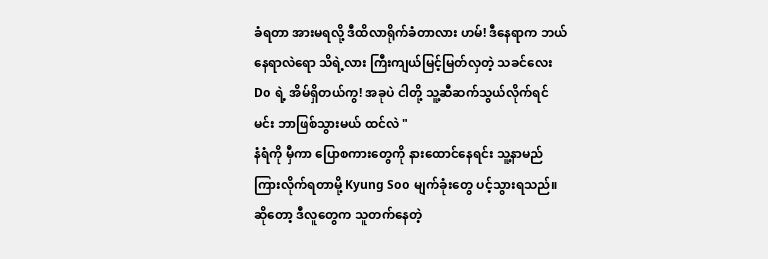ခံရတာ အားမရလို့ ဒီထိလာရိုက်ခံတာလား ဟမ်! ဒီနေရာက ဘယ်နေရာလဲရော သိရဲ့လား ကြီးကျယ်မြင့်မြတ်လှတဲ့ သခင်လေးDo ရဲ့ အိမ်ရှိတယ်ကွ! အခုပဲ ငါတို့ သူ့ဆီဆက်သွယ်လိုက်ရင် မင်း ဘာဖြစ်သွားမယ် ထင်လဲ "
နံရံကို မှီကာ ပြောစကားတွေကို နားထောင်နေရင်း သူ့နာမည်ကြားလိုက်ရတာမို့ Kyung Soo မျက်ခုံးတွေ ပင့်သွားရသည်။
ဆိုတော့ ဒီလူတွေက သူတက်နေတဲ့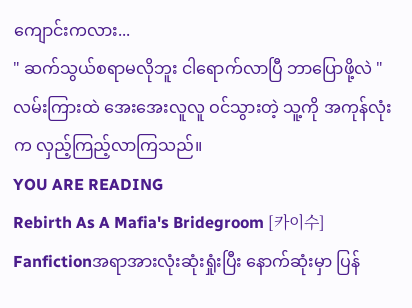ကျောင်းကလား...
" ဆက်သွယ်စရာမလိုဘူး ငါရောက်လာပြီ ဘာပြောဖို့လဲ "
လမ်းကြားထဲ အေးအေးလူလူ ဝင်သွားတဲ့ သူ့ကို အကုန်လုံးက လှည့်ကြည့်လာကြသည်။
YOU ARE READING
Rebirth As A Mafia's Bridegroom [카이수]
Fanfictionအရာအားလုံးဆုံးရှုံးပြီး နောက်ဆုံးမှာ ပြန်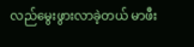လည်မွေးဖွားလာခဲ့တယ် မာဖီး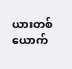ယားတစ်ယောက်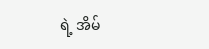ရဲ့ အိမ်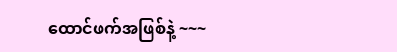ထောင်ဖက်အဖြစ်နဲ့ ~~~